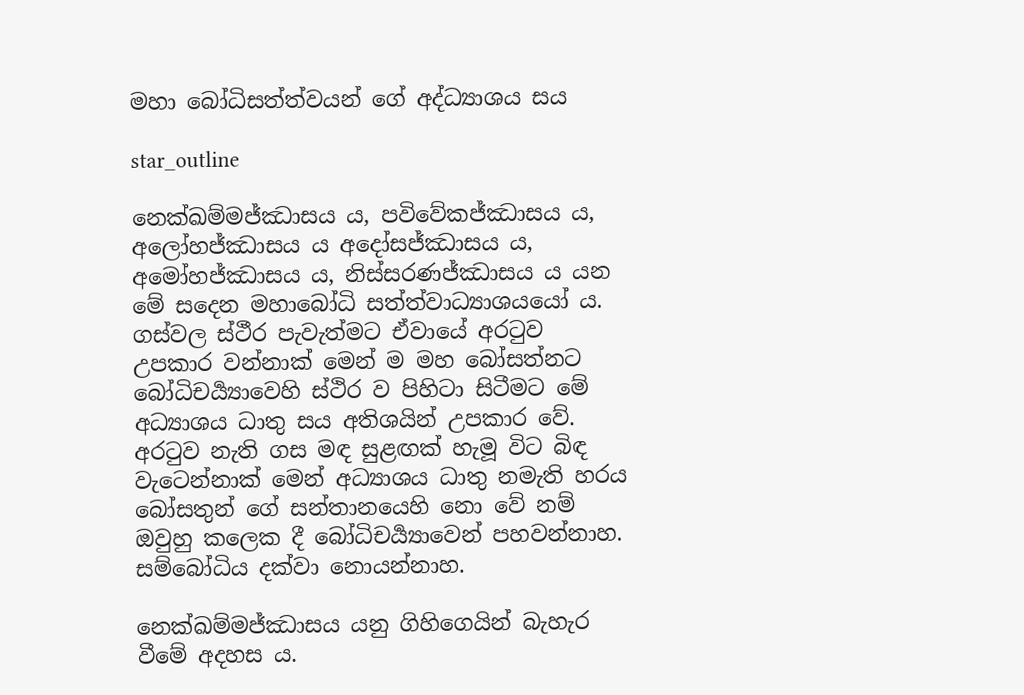මහා බෝධිසත්ත්වයන් ගේ අද්ධ්‍යාශය සය

star_outline

නෙක්ඛම්මජ්ඣාසය ය, පවිවේකජ්ඣාසය ය, අලෝහජ්ඣාසය ය අදෝසජ්ඣාසය ය, අමෝහජ්ඣාසය ය, නිස්සරණජ්ඣාසය ය යන මේ සදෙන මහාබෝධි සත්ත්වාධ්‍යාශයයෝ ය. ගස්වල ස්ථීර පැවැත්මට ඒවායේ අරටුව උපකාර වන්නාක් මෙන් ම මහ බෝසත්නට බෝධිචර්‍ය්‍යාවෙහි ස්ථිර ව පිහිටා සිටීමට මේ අධ්‍යාශය ධාතු සය අතිශයින් උපකාර වේ. අරටුව නැති ගස මඳ සුළඟක් හැමූ විට බිඳ වැටෙන්නාක් මෙන් අධ්‍යාශය ධාතු නමැති හරය බෝසතුන් ගේ සන්තානයෙහි නො වේ නම් ඔවුහු කලෙක දී බෝධිචර්‍ය්‍යාවෙන් පහවන්නාහ. සම්බෝධිය දක්වා නොයන්නාහ.

නෙක්ඛම්මජ්ඣාසය යනු ගිහිගෙයින් බැහැර වීමේ අදහස ය.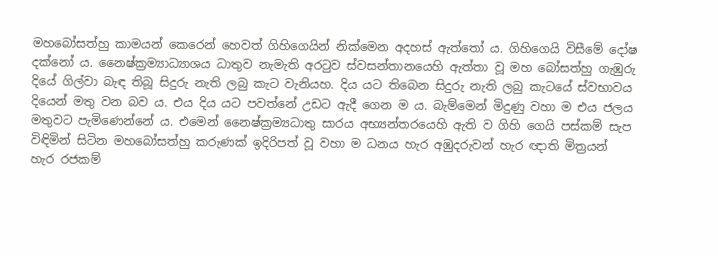මහබෝසත්හු කාමයන් කෙරෙන් හෙවත් ගිහිගෙයින් නික්මෙන අදහස් ඇත්තෝ ය. ගිහිගෙයි විසීමේ දෝෂ දක්නෝ ය. නෛෂ්ක්‍රම්‍යාධ්‍යාශය ධාතුව නැමැති අරටුව ස්වසන්තානයෙහි ඇත්තා වූ මහ බෝසත්හු ගැඹුරු දියේ ගිල්වා බැඳ තිබූ සිදුරු නැති ලබු කැට වැනියහ. දිය යට තිබෙන සිදුරු නැති ලබු කැටයේ ස්වභාවය දියෙන් මතු වන බව ය. එය දිය යට පවත්නේ උඩට ඇදී ගෙන ම ය. බැම්මෙන් මිදුණු වහා ම එය ජලය මතුවට පැමිණෙන්නේ ය. එමෙන් නෛෂ්ක්‍රම්‍යධාතු සාරය අභ්‍යන්තරයෙහි ඇති ව ගිහි ගෙයි පස්කම් සැප විඳිමින් සිටින මහබෝසත්හු කරුණක් ඉදිරිපත් වූ වහා ම ධනය හැර අඹුදරුවන් හැර ඥාති මිත්‍රයන් හැර රජකම්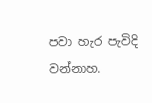පවා හැර පැවිදි වන්නාහ.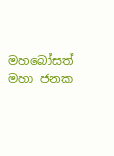මහබෝසත් මහා ජනක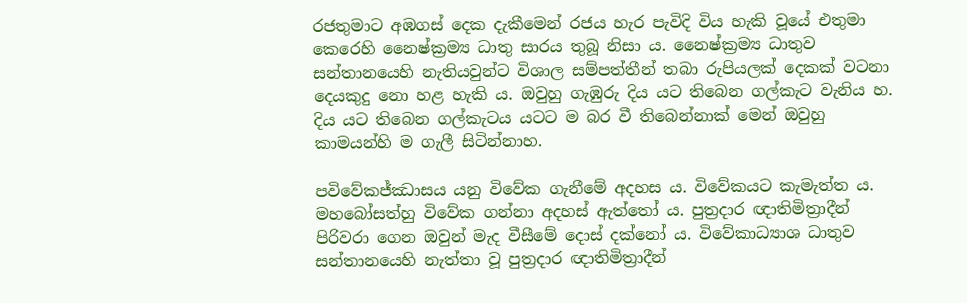රජතුමාට අඹගස් දෙක දැකීමෙන් රජය හැර පැවිදි විය හැකි වූයේ එතුමා කෙරෙහි නෛෂ්ක්‍රම්‍ය ධාතු සාරය තුබූ නිසා ය. නෛෂ්ක්‍රම්‍ය ධාතුව සන්තානයෙහි නැතියවුන්ට විශාල සම්පත්තීන් තබා රුපියලක් දෙකක් වටනා දෙයකුදු නො හළ හැකි ය. ඔවුහු ගැඹුරු දිය යට තිබෙන ගල්කැට වැනිය හ. දිය යට තිබෙන ගල්කැටය යටට ම බර වී තිබෙන්නාක් මෙන් ඔවුහු කාමයන්හි ම ගැලී සිටින්නාහ.

පවිවේකජ්ඣාසය යනු විවේක ගැනීමේ අදහස ය. විවේකයට කැමැත්ත ය. මහබෝසත්හු විවේක ගන්නා අදහස් ඇත්තෝ ය. පුත්‍රදාර ඥාතිමිත්‍රාදීන් පිරිවරා ගෙන ඔවුන් මැද වීසීමේ දොස් දක්නෝ ය. විවේකාධ්‍යාශ ධාතුව සන්තානයෙහි නැත්තා වූ පුත්‍රදාර ඥාතිමිත්‍රාදීන්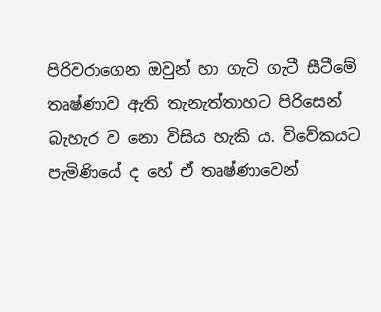පිරිවරාගෙන ඔවුන් හා ගැටි ගැටී සීටීමේ තෘෂ්ණාව ඇති තැනැත්තාහට පිරිසෙන් බැහැර ව නො විසිය හැකි ය. විවේකයට පැමිණියේ ද හේ ඒ තෘෂ්ණාවෙන්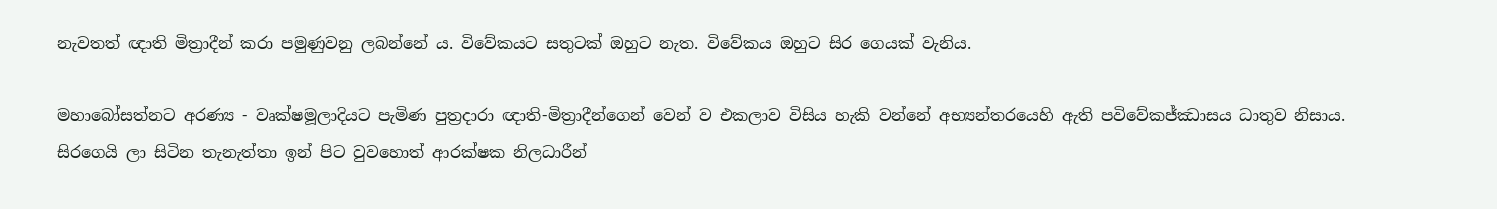නැවතත් ඥාති මිත්‍රාදීන් කරා පමුණුවනු ලබන්නේ ය. විවේකයට සතුටක් ඔහුට නැත. විවේකය ඔහුට සිර ගෙයක් වැනිය.

මහාබෝසත්නට අරණ්‍ය - වෘක්ෂමූලාදියට පැමිණ පුත්‍රදාරා ඥාති-මිත්‍රාදීන්ගෙන් වෙන් ව එකලාව විසිය හැකි වන්නේ අභ්‍යන්තරයෙහි ඇති පවිවේකජ්ඣාසය ධාතුව නිසාය. සිරගෙයි ලා සිටින තැනැත්තා ඉන් පිට වුවහොත් ආරක්ෂක නිලධාරීන්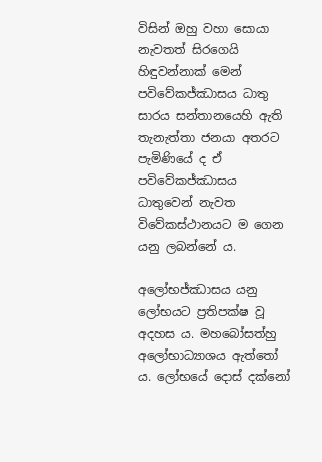විසින් ඔහු වහා සොයා නැවතත් සිරගෙයි හිඳුවන්නාක් මෙන් පවිවේකජ්ඣාසය ධාතු සාරය සන්තානයෙහි ඇති තැනැත්තා ජනයා අතරට පැමිණියේ ද ඒ පවිවේකජ්ඣාසය ධාතුවෙන් නැවත විවේකස්ථානයට ම ගෙන යනු ලබන්නේ ය.

අලෝභජ්ඣාසය යනු ලෝභයට ප්‍රතිපක්ෂ වූ අදහස ය. මහබෝසත්හු අලෝභාධ්‍යාශය ඇත්තෝ ය. ලෝභයේ දොස් දක්නෝ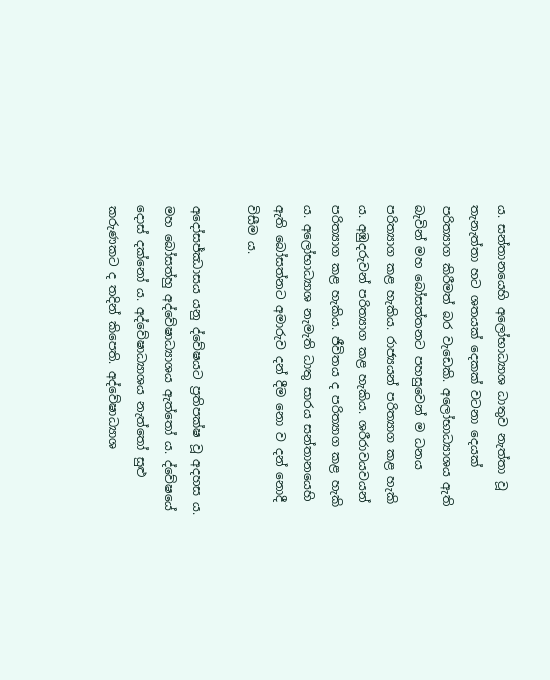ය. සන්තානයෙහි අලෝභාධ්‍යාශ ධාතුව නැත්තා වූ තැනැත්තා හට ශතයක් දෙකක් වටනා දෙයක් පරිත්‍යාග කිරීමත් බර වැඩෙකි. අලෝභාධ්‍යාශය ඇති බැවින් මහ බෝසත්තනට පහසුවෙන් ම ධනය පරිත්‍යාග කළ හැකිය. රාජ්‍යයන් පරිත්‍යාග කළ හැකි ය. අඹුදරුවන් පරිත්‍යාග කළ හැකිය. ශරීරාවයවයන් පරිත්‍යාග කළ හැකිය. ජීවිතය ද පරිත්‍යාග කළ හැකි ය. අලෝභාධ්‍යාශ නැමැති ධාතු සාරය සන්තානයෙහි ඇති බෝසත්නට අමාරුව දන් දීම නො ව දන් නොදී විසීම ය.

අදෝසජ්ඣාසය යනු ද්වේෂයට ප්‍රතිපක්ෂ වූ අදහස ය. මහ බෝසත්හු අද්වේෂාධ්‍යාශය ඇත්තෝ ය. ද්වේෂයේ දොස් දක්නෝ ය. අද්වේෂාධ්‍යාශය නැත්තෝ සුළු කරුණකට ද තදින් කිපෙති. අද්වේෂාධ්‍යාශ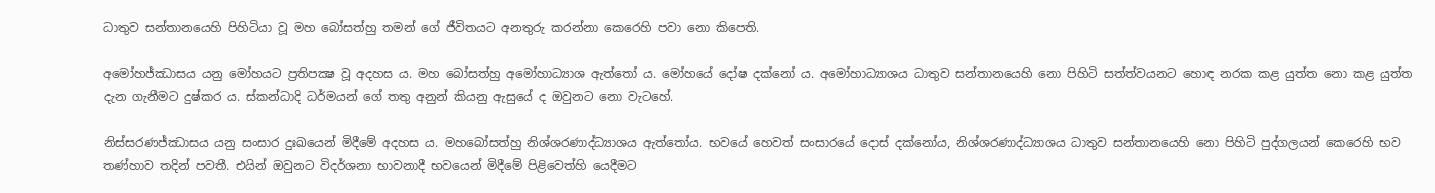ධාතුව සන්තානයෙහි පිහිටියා වූ මහ බෝසත්හු තමන් ගේ ජීවිතයට අනතුරු කරන්නා කෙරෙහි පවා නො කිපෙති.

අමෝහජ්ඣාසය යනු මෝහයට ප්‍රතිපක්‍ෂ වූ අදහස ය. මහ බෝසත්හු අමෝහාධ්‍යාශ ඇත්තෝ ය. මෝහයේ දෝෂ දක්නෝ ය. අමෝහාධ්‍යාශය ධාතුව සන්තානයෙහි නො පිහිටි සත්ත්වයනට හොඳ නරක කළ යුත්ත නො කළ යුත්ත දැන ගැනීමට දුෂ්කර ය. ස්කන්ධාදි ධර්මයන් ගේ තතු අනුන් කියනු ඇසුයේ ද ඔවුනට නො වැටහේ.

නිස්සරණජ්ඣාසය යනු සංසාර දුඃඛයෙන් මිදීමේ අදහස ය. මහබෝසත්හු නිශ්ශරණාද්ධ්‍යාශය ඇත්තෝය. භවයේ හෙවත් සංසාරයේ දොස් දක්නෝය, නිශ්ශරණාද්ධ්‍යාශය ධාතුව සන්තානයෙහි නො පිහිටි පුද්ගලයන් කෙරෙහි භව තණ්හාව තදින් පවතී. එයින් ඔවුනට විදර්ශනා භාවනාදී භවයෙන් මිදීමේ පිළිවෙත්හි යෙදීමට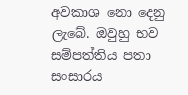අවකාශ නො දෙනු ලැබේ. ඔවුහු භව සම්පත්තිය පතා සංසාරය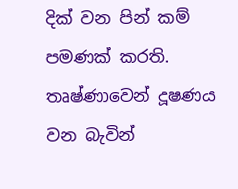දික් වන පින් කම් පමණක් කරති. තෘෂ්ණාවෙන් දූෂණය වන බැවින්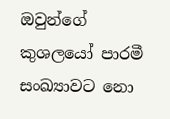ඔවුන්ගේ කුශලයෝ පාරමී සංඛ්‍යාවට නො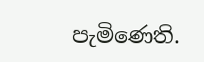පැමිණෙති.